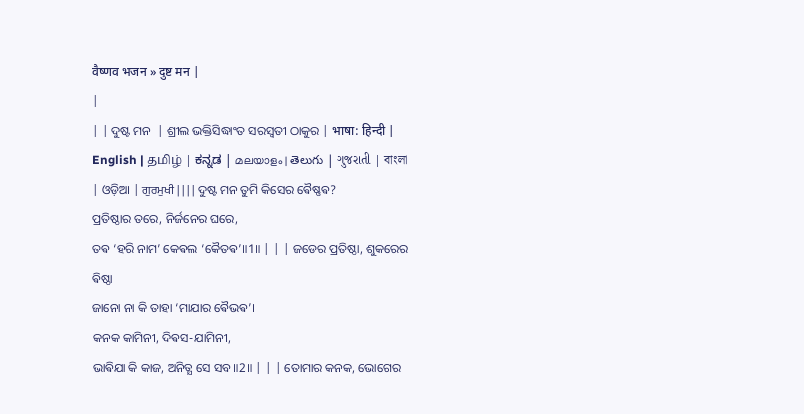वैष्णव भजन » दुष्ट मन |
|
| | ଦୁଷ୍ଟ ମନ  | ଶ୍ରୀଲ ଭକ୍ତିସିଦ୍ଧାଂତ ସରସ୍ଵତୀ ଠାକୁର | भाषा: हिन्दी | English | தமிழ் | ಕನ್ನಡ | മലയാളം | తెలుగు | ગુજરાતી | বাংলা | ଓଡ଼ିଆ | ਗੁਰਮੁਖੀ | | | | ଦୁଷ୍ଟ ମନ ତୁମି କିସେର ଵୈଷ୍ଣଵ?
ପ୍ରତିଷ୍ଠାର ତରେ, ନିର୍ଜନେର ଘରେ,
ତଵ ‘ହରି ନାମ’ କେଵଲ ‘କୈତଵ’॥1॥ | | | ଜଡେର ପ୍ରତିଷ୍ଠା, ଶୁକରେର ଵିଷ୍ଠା
ଜାନୋ ନା କି ତାହା ‘ମାଯାର ଵୈଭଵ’।
କନକ କାମିନୀ, ଦିଵସ-ଯାମିନୀ,
ଭାଵିଯା କି କାଜ, ଅନିତ୍ଯ ସେ ସବ॥2॥ | | | ତୋମାର କନକ, ଭୋଗେର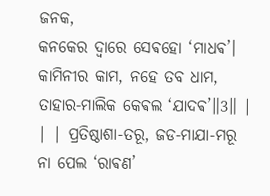ଜନକ,
କନକେର ଦ୍ଵାରେ ସେଵହୋ ‘ମାଧଵ’।
କାମିନୀର କାମ, ନହେ ତବ ଧାମ,
ତାହାର-ମାଲିକ କେଵଲ ‘ଯାଦଵ’॥3॥ | | | ପ୍ରତିଷ୍ଠାଶା-ତରୂ, ଜଡ-ମାଯା-ମରୂ
ନା ପେଲ ‘ରାଵଣ’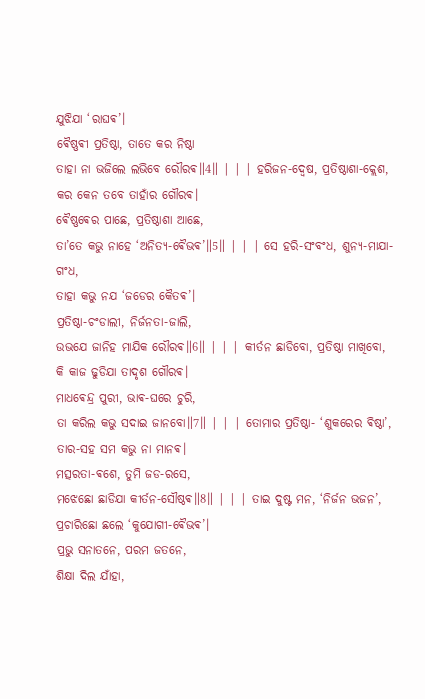ଯୁଝିଯା ‘ରାଘଵ’।
ଵୈଷ୍ଣଵୀ ପ୍ରତିଷ୍ଠା, ତାତେ କର ନିଷ୍ଠା
ତାହା ନା ଭଜିଲେ ଲଭିବେ ରୌରଵ॥4॥ | | | ହରିଜନ-ଦ୍ଵେଷ, ପ୍ରତିଷ୍ଠାଶା-କ୍ଲେଶ,
କର କେନ ତବେ ତାହାଁର ଗୌରଵ।
ଵୈଷ୍ଣଵେର ପାଛେ, ପ୍ରତିଷ୍ଠାଶା ଆଛେ,
ତା’ତେ କଭୁ ନାହେ ‘ଅନିତ୍ଯ-ଵୈଭଵ’॥5॥ | | | ସେ ହରି-ସଂବଂଧ, ଶୁନ୍ଯ-ମାଯା-ଗଂଧ,
ତାହା କଭୁ ନଯ ‘ଜଡେର କୈତଵ’।
ପ୍ରତିଷ୍ଠା-ଚଂଡାଲୀ, ନିର୍ଜନତା-ଜାଲି,
ଉଭଯେ ଜାନିହ ମାଯିକ ରୌରଵ॥6॥ | | | କୀର୍ତନ ଛାଡିବୋ, ପ୍ରତିଷ୍ଠା ମାଖିବୋ,
କି କାଜ ଢୁଡିଯା ତାଦୃଶ ଗୌରଵ।
ମାଧଵେନ୍ଦ୍ର ପୁରୀ, ଭାଵ-ଘରେ ଚୁରି,
ତା କରିଲ କଭୁ ସଦାଇ ଜାନବୋ॥7॥ | | | ତୋମାର ପ୍ରତିଷ୍ଠା- ‘ଶୁକରେର ଵିଷ୍ଠା’,
ତାର-ସହ ସମ କଭୁ ନା ମାନଵ।
ମତ୍ସରତା-ଵଶେ, ତୁମି ଜଡ-ରସେ,
ମଝେଛୋ ଛାଡିଯା କୀର୍ତନ-ସୌଷ୍ଠଵ॥8॥ | | | ତାଇ ଦୁଷ୍ଟ ମନ, ‘ନିର୍ଜନ ଭଜନ’,
ପ୍ରଚାରିଛୋ ଛଲେ ‘କୁଯୋଗୀ-ଵୈଭଵ’।
ପ୍ରଭୁ ସନାତନେ, ପରମ ଜତନେ,
ଶିକ୍ଷା ଦିଲ ଯାଁହା,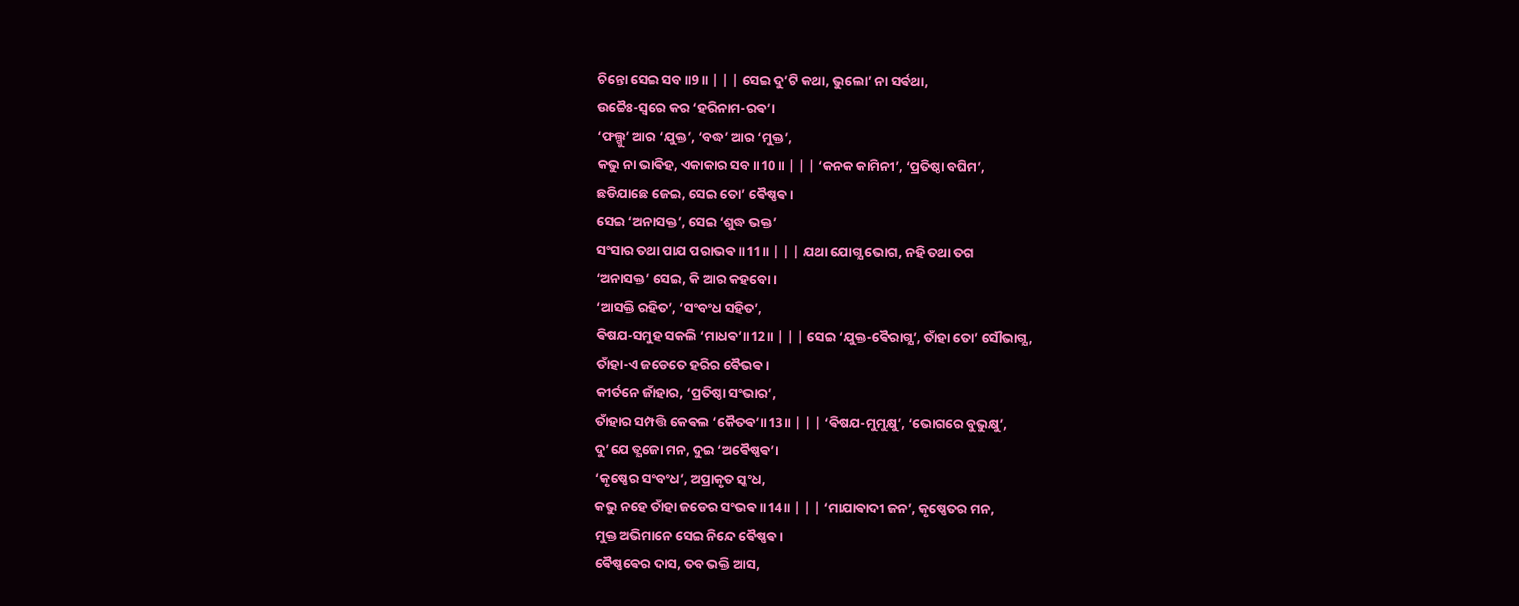ଚିନ୍ତୋ ସେଇ ସବ॥9॥ | | | ସେଇ ଦୁ’ଟି କଥା, ଭୁଲୋ’ ନା ସର୍ଵଥା,
ଉଚ୍ଚୈଃ-ସ୍ଵରେ କର ‘ହରିନାମ-ରଵ’।
‘ଫଲ୍ଗୁ’ ଆର ‘ଯୁକ୍ତ’, ‘ବଦ୍ଧ’ ଆର ‘ମୁକ୍ତ’,
କଭୁ ନା ଭାଵିହ, ଏକାକାର ସବ॥10॥ | | | ‘କନକ କାମିନୀ’, ‘ପ୍ରତିଷ୍ଠା ବଘିମ’,
ଛଡିଯାଛେ ଜେଇ, ସେଇ ତୋ’ ଵୈଷ୍ଣଵ।
ସେଇ ‘ଅନାସକ୍ତ’, ସେଇ ‘ଶୁଦ୍ଧ ଭକ୍ତ’
ସଂସାର ତଥା ପାଯ ପରାଭଵ॥11॥ | | | ଯଥା ଯୋଗ୍ଯ ଭୋଗ, ନହି ତଥା ତଗ
‘ଅନାସକ୍ତ’ ସେଇ, କି ଆର କହବୋ।
‘ଆସକ୍ତି ରହିତ’, ‘ସଂବଂଧ ସହିତ’,
ଵିଷଯ-ସମୁହ ସକଲି ‘ମାଧଵ’॥12॥ | | | ସେଇ ‘ଯୁକ୍ତ-ଵୈରାଗ୍ଯ’, ତାଁହା ତୋ’ ସୌଭାଗ୍ଯ,
ତାଁହା-ଏ ଜଡେତେ ହରିର ଵୈଭଵ।
କୀର୍ତନେ ଜାଁହାର, ‘ପ୍ରତିଷ୍ଠା ସଂଭାର’,
ତାଁହାର ସମ୍ପତ୍ତି କେଵଲ ‘କୈତଵ’॥13॥ | | | ‘ଵିଷଯ-ମୁମୁକ୍ଷୁ’, ‘ଭୋଗରେ ବୁଭୁକ୍ଷୁ’,
ଦୁ’ଯେ ତ୍ଯଜୋ ମନ, ଦୁଇ ‘ଅଵୈଷ୍ଣଵ’।
‘କୃଷ୍ଣେର ସଂବଂଧ’, ଅପ୍ରାକୃତ ସ୍କଂଧ,
କଭୁ ନହେ ତାଁହା ଜଡେର ସଂଭଵ॥14॥ | | | ‘ମାଯାଵାଦୀ ଜନ’, କୃଷ୍ଣେତର ମନ,
ମୁକ୍ତ ଅଭିମାନେ ସେଇ ନିନ୍ଦେ ଵୈଷ୍ଣଵ।
ଵୈଷ୍ଣଵେର ଦାସ, ତବ ଭକ୍ତି ଆସ,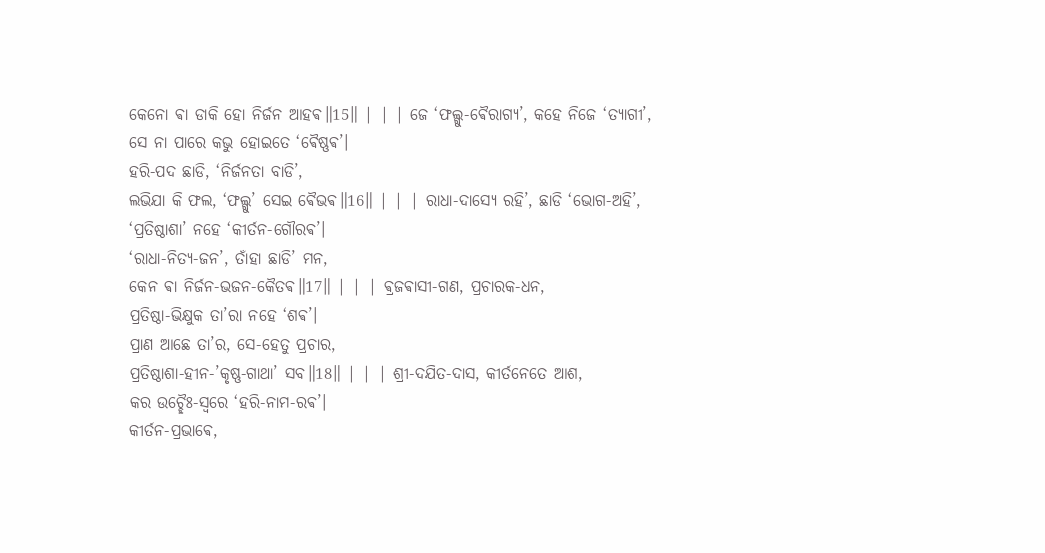କେନୋ ଵା ଡାକି ହୋ ନିର୍ଜନ ଆହଵ॥15॥ | | | ଜେ ‘ଫଲ୍ଗୁ-ଵୈରାଗ୍ଯ’, କହେ ନିଜେ ‘ତ୍ଯାଗୀ’,
ସେ ନା ପାରେ କଭୁ ହୋଇତେ ‘ଵୈଷ୍ଣଵ’।
ହରି-ପଦ ଛାଡି, ‘ନିର୍ଜନତା ବାଡି’,
ଲଭିଯା କି ଫଲ, ‘ଫଲ୍ଗୁ’ ସେଇ ଵୈଭଵ॥16॥ | | | ରାଧା-ଦାସ୍ଯେ ରହି’, ଛାଡି ‘ଭୋଗ-ଅହି’,
‘ପ୍ରତିଷ୍ଠାଶା’ ନହେ ‘କୀର୍ତନ-ଗୌରଵ’।
‘ରାଧା-ନିତ୍ଯ-ଜନ’, ତାଁହା ଛାଡି’ ମନ,
କେନ ଵା ନିର୍ଜନ-ଭଜନ-କୈତଵ॥17॥ | | | ଵ୍ରଜଵାସୀ-ଗଣ, ପ୍ରଚାରକ-ଧନ,
ପ୍ରତିଷ୍ଠା-ଭିକ୍ଷୁକ ତା’ରା ନହେ ‘ଶଵ’।
ପ୍ରାଣ ଆଛେ ତା’ର, ସେ-ହେତୁ ପ୍ରଚାର,
ପ୍ରତିଷ୍ଠାଶା-ହୀନ-’କୃଷ୍ଣ-ଗାଥା’ ସବ॥18॥ | | | ଶ୍ରୀ-ଦଯିତ-ଦାସ, କୀର୍ତନେତେ ଆଶ,
କର ଉଚ୍ଛୈଃ-ସ୍ଵରେ ‘ହରି-ନାମ-ରଵ’।
କୀର୍ତନ-ପ୍ରଭାଵେ,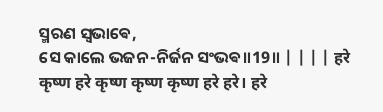ସ୍ମରଣ ସ୍ଵଭାଵେ,
ସେ କାଲେ ଭଜନ-ନିର୍ଜନ ସଂଭଵ॥19॥ | | | | हरे कृष्ण हरे कृष्ण कृष्ण कृष्ण हरे हरे। हरे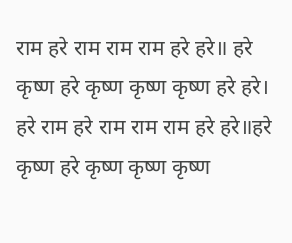राम हरे राम राम राम हरे हरे॥ हरे कृष्ण हरे कृष्ण कृष्ण कृष्ण हरे हरे। हरे राम हरे राम राम राम हरे हरे॥हरे कृष्ण हरे कृष्ण कृष्ण कृष्ण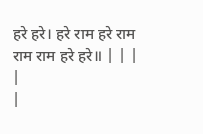हरे हरे। हरे राम हरे राम राम राम हरे हरे॥ | | |
|
|